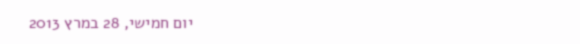יום חמישי, 28 במרץ 2013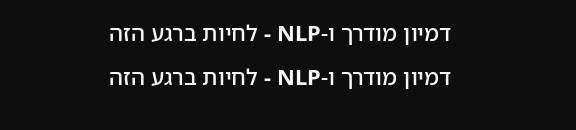דמיון מודרך ו-NLP - לחיות ברגע הזה
דמיון מודרך ו-NLP - לחיות ברגע הזה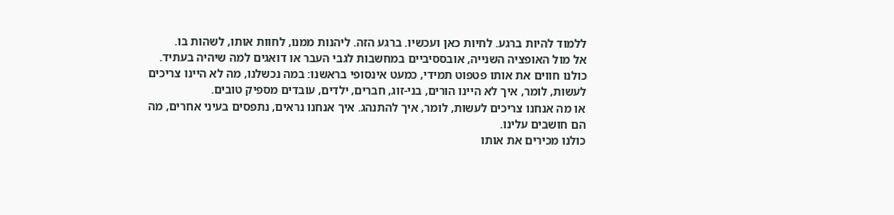ללמוד להיות ברגע. לחיות כאן ועכשיו. ברגע הזה. ליהנות ממנו, לחוות אותו, לשהות בו.
אל מול האופציה השנייה, אובססיביים במחשבות לגבי העבר או דואגים למה שיהיה בעתיד.
כולנו חווים את אותו פטפוט תמידי, כמעט אינסופי בראשנו: במה נכשלנו, מה לא היינו צריכים לעשות, לומר, איך לא היינו הורים, בני-זוג, חברים, ילדים, עובדים מספיק טובים.
או מה אנחנו צריכים לעשות, לומר, איך להתנהג. איך אנחנו נראים, נתפסים בעיני אחרים, מה הם חושבים עלינו.
כולנו מכירים את אותו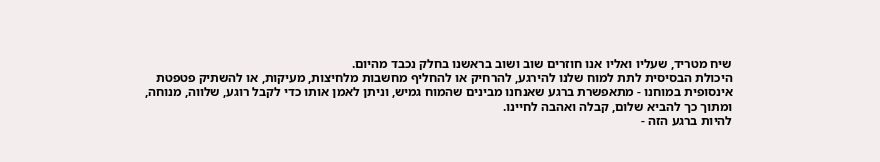שיח מטריד, שעליו ואליו אנו חוזרים שוב ושוב בראשנו בחלק נכבד מהיום.
היכולת הבסיסית לתת למוח שלנו להירגע, להרחיק או להחליף מחשבות מלחיצות, מעיקות, או להשתיק פטפטת אינסופית במוחנו - מתאפשרת ברגע שאנחנו מבינים שהמוח גמיש, וניתן לאמן אותו כדי לקבל רוגע, שלווה, מנוחה, ומתוך כך להביא שלום, קבלה ואהבה לחיינו.
להיות ברגע הזה -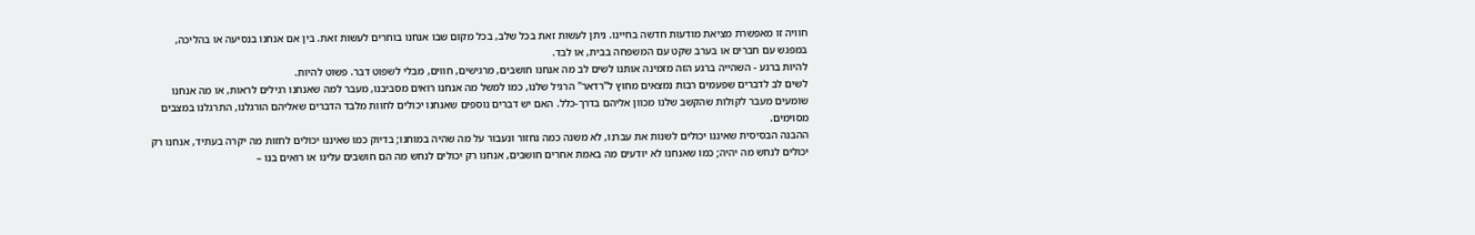חוויה זו מאפשרת מציאת מודעות חדשה בחיינו. ניתן לעשות זאת בכל שלב, בכל מקום שבו אנחנו בוחרים לעשות זאת. בין אם אנחנו בנסיעה או בהליכה, במפגש עם חברים או בערב שקט עם המשפחה בבית, או לבד.
להיות ברגע - השהייה ברגע הזה מזמינה אותנו לשים לב מה אנחנו חושבים, מרגישים, חווים, מבלי לשפוט דבר. פשוט להיות.
לשים לב לדברים שפעמים רבות נמצאים מחוץ ל"רדאר" הרגיל שלנו, כמו למשל מה אנחנו רואים מסביבנו, מעבר למה שאנחנו רגילים לראות, או מה אנחנו שומעים מעבר לקולות שהקשב שלנו מכוון אליהם בדרך-כלל. האם יש דברים נוספים שאנחנו יכולים לחוות מלבד הדברים שאליהם הורגלנו, התרגלנו במצבים מסוימים.
ההבנה הבסיסית שאיננו יכולים לשנות את עברנו, לא משנה כמה נחזור ונעבור על מה שהיה במוחנו; בדיוק כמו שאיננו יכולים לחזות מה יקרה בעתיד, אנחנו רק יכולים לנחש מה יהיה; כמו שאנחנו לא יודעים מה באמת אחרים חושבים, אנחנו רק יכולים לנחש מה הם חושבים עלינו או רואים בנו –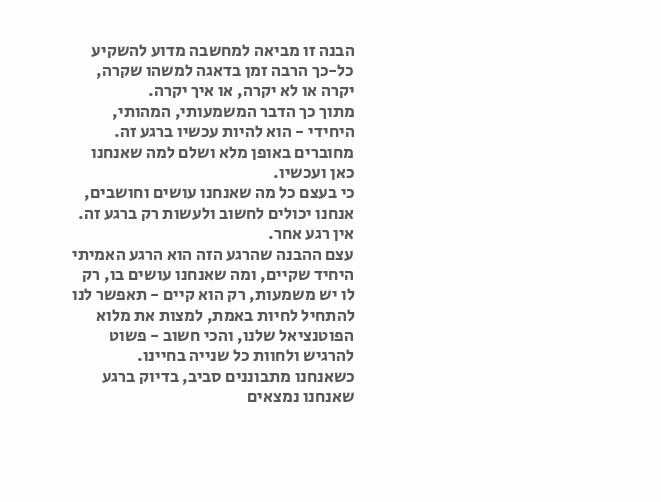הבנה זו מביאה למחשבה מדוע להשקיע כל-כך הרבה זמן בדאגה למשהו שקרה, יקרה או לא יקרה, או איך יקרה.
מתוך כך הדבר המשמעותי, המהותי, היחידי - הוא להיות עכשיו ברגע זה. מחוברים באופן מלא ושלם למה שאנחנו כאן ועכשיו.
כי בעצם כל מה שאנחנו עושים וחושבים, אנחנו יכולים לחשוב ולעשות רק ברגע זה.
אין רגע אחר.
עצם ההבנה שהרגע הזה הוא הרגע האמיתי היחיד שקיים, ומה שאנחנו עושים בו, רק לו יש משמעות, רק הוא קיים - תאפשר לנו להתחיל לחיות באמת, למצות את מלוא הפוטנציאל שלנו, והכי חשוב - פשוט להרגיש ולחוות כל שנייה בחיינו.
כשאנחנו מתבוננים סביב, בדיוק ברגע שאנחנו נמצאים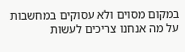במקום מסוים ולא עסוקים במחשבות על מה אנחנו צריכים לעשות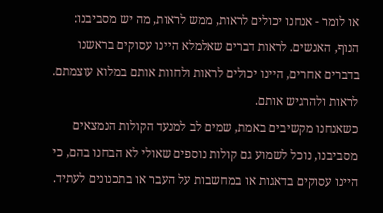או לומר - אנחנו יכולים לראות, ממש לראות, מה יש מסביבנו: הנוף, האנשים. לראות דברים שאלמלא היינו עסוקים בראשנו בדברים אחרים, היינו יכולים לראות ולחוות אותם במלוא עוצמתם. לראות ולהרגיש אותם.
כשאנחנו מקשיבים באמת, שמים לב למנעד הקולות הנמצאים מסביבנו, נוכל לשמוע גם קולות נוספים שאולי לא הבחנו בהם, כי היינו עסוקים בדאגות או במחשבות על העבר או בתכנונים לעתיד.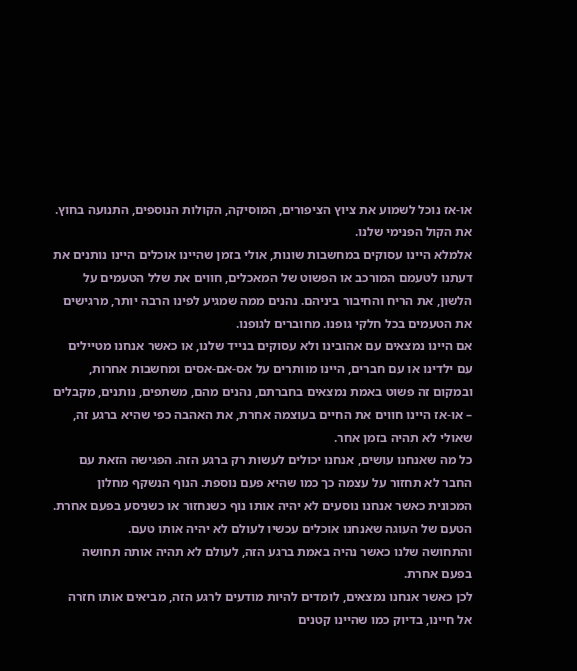או-אז נוכל לשמוע את ציוץ הציפורים, המוסיקה, הקולות הנוספים, התנועה בחוץ. את הקול הפנימי שלנו.
אלמלא היינו עסוקים במחשבות שונות, אולי בזמן שהיינו אוכלים היינו נותנים את דעתנו לטעמם המורכב או הפשוט של המאכלים, חווים את שלל הטעמים על הלשון, את הריח והחיבור ביניהם. נהנים ממה שמגיע לפינו הרבה יותר, מרגישים את הטעמים בכל חלקי גופנו. מחוברים לגופנו.
אם היינו נמצאים עם אהובינו ולא עסוקים בנייד שלנו, או כאשר אנחנו מטיילים עם ילדינו או עם חברים, היינו מוותרים על אס-אם-אסים ומחשבות אחרות, ובמקום זה פשוט באמת נמצאים בחברתם, נהנים מהם, משתפים, נותנים, מקבלים – או-אז היינו חווים את החיים בעוצמה אחרת, את האהבה כפי שהיא ברגע זה, שאולי לא תהיה בזמן אחר.
כל מה שאנחנו עושים, אנחנו יכולים לעשות רק ברגע הזה. הפגישה הזאת עם החבר לא תחזור על עצמה כך כמו שהיא פעם נוספת. הנוף הנשקף מחלון המכונית כאשר אנחנו נוסעים לא יהיה אותו נוף כשנחזור או כשניסע בפעם אחרת. הטעם של העוגה שאנחנו אוכלים עכשיו לעולם לא יהיה אותו טעם.
והתחושה שלנו כאשר נהיה באמת ברגע הזה, לעולם לא תהיה אותה תחושה בפעם אחרת.
לכן כאשר אנחנו נמצאים, לומדים להיות מודעים לרגע הזה, מביאים אותו חזרה אל חיינו, בדיוק כמו שהיינו קטנים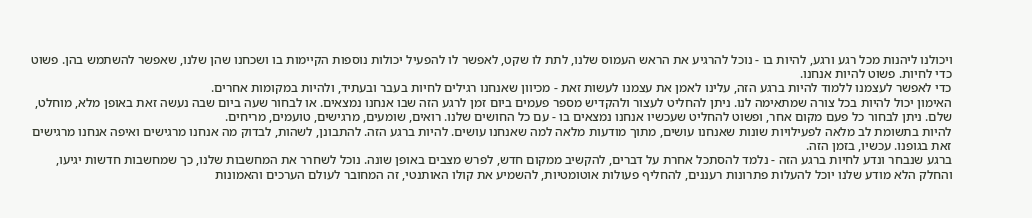ויכולנו ליהנות מכל רגע ורגע, להיות בו - נוכל להרגיע את הראש העמוס שלנו, לתת לו שקט, לאפשר לו להפעיל יכולות נוספות הקיימות בו ושכחנו שהן שלנו, שאפשר להשתמש בהן. פשוט כדי לחיות. פשוט להיות אנחנו.
כדי לאפשר לעצמנו ללמוד להיות ברגע הזה, עלינו לאמן את עצמנו לעשות זאת - מכיוון שאנחנו רגילים לחיות בעבר ובעתיד, ולהיות במקומות אחרים.
האימון יכול להיות בכל צורה שמתאימה לנו. ניתן להחליט לעצור ולהקדיש מספר פעמים ביום זמן לרגע הזה שבו אנחנו נמצאים. או לבחור שעה ביום שבה נעשה זאת באופן מלא, מוחלט, שלם. ניתן לבחור כל פעם מקום אחר, ופשוט להחליט שעכשיו אנחנו נמצאים בו - עם כל החושים שלנו. רואים, שומעים, מרגישים, טועמים, מריחים.
להיות בתשומת לב מלאה לפעילויות שונות שאנחנו עושים, מתוך מודעות מלאה למה שאנחנו עושים. להיות ברגע הזה. להתבונן, לשהות, לבדוק מה אנחנו מרגישים ואיפה אנחנו מרגישים זאת בגופנו. עכשיו, בזמן הזה.
ברגע שנבחר ונדע לחיות ברגע הזה - נלמד להסתכל אחרת על דברים, להקשיב ממקום חדש, לפרש מצבים באופן שונה. נוכל לשחרר את המחשבות שלנו, כך שמחשבות חדשות יגיעו, והחלק הלא מודע שלנו יוכל להעלות פתרונות רעננים, להחליף פעולות אוטומטיות, להשמיע את קולו האותנטי, זה המחובר לעולם הערכים והאמונות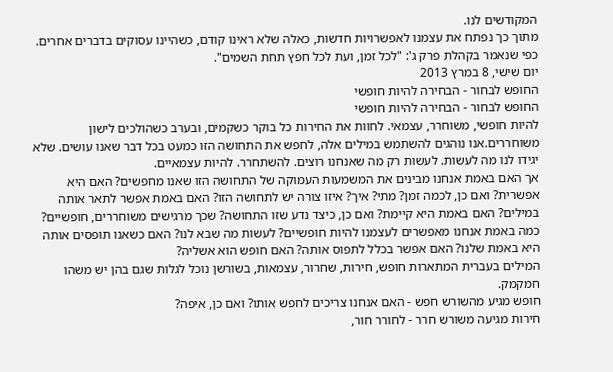המקודשים לנו.
מתוך כך נפתח את עצמנו לאפשרויות חדשות, כאלה שלא ראינו קודם, כשהיינו עסוקים בדברים אחרים.
כפי שנאמר בקהלת פרק ג': "לכל זמן, ועת לכל חפץ תחת השמים".
יום שישי, 8 במרץ 2013
החופש לבחור - הבחירה להיות חופשי
החופש לבחור - הבחירה להיות חופשי
להיות חופשי, משוחרר, עצמאי. לחוות את החירות כל בוקר כשקמים, ובערב כשהולכים לישון משוחררים.אנו נוהגים להשתמש במילים אלה, לחפש את התחושה הזו כמעט בכל דבר שאנו עושים. שלא יגידו לנו מה לעשות. לעשות רק מה שאנחנו רוצים. להשתחרר. להיות עצמאיים.
אך האם באמת אנחנו מבינים את המשמעות העמוקה של התחושה הזו שאנו מחפשים? האם היא אפשרית? ואם כן, לכמה זמן? מתי? איך? איזו צורה יש לתחושה הזו? האם באמת אפשר לתאר אותה במילים? האם באמת היא קיימת? ואם כן, כיצד נדע שזו התחושה? שכך מרגישים משוחררים, חופשיים? כמה באמת אנחנו מאפשרים לעצמנו להיות חופשיים? לעשות מה שבא לנו? האם כשאנו תופסים אותה היא באמת שלנו? האם אפשר בכלל לתפוס אותה? האם חופש הוא אשליה?
המילים בעברית המתארות חופש, חירות, שחרור, עצמאות, בשורשן נוכל לגלות שגם בהן יש משהו חמקמק.
חופש מגיע מהשורש חפש - האם אנחנו צריכים לחפש אותו? ואם כן, איפה?
חירות מגיעה משורש חרר - לחורר חור,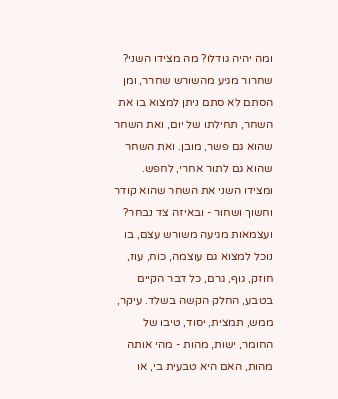ומה יהיה גודלו? מה מצידו השני?
שחרור מגיע מהשורש שחרר, ומן הסתם לא סתם ניתן למצוא בו את השחר, תחילתו של יום, ואת השחר שהוא גם פשר, מובן. ואת השחר שהוא גם לתור אחרי, לחפש.
ומצידו השני את השחר שהוא קודר וחשוך ושחור - ובאיזה צד נבחר?
ועצמאות מגיעה משורש עצם, בו נוכל למצוא גם עוצמה, כוח, עוז, חוזק, גוף, גרם, כל דבר הקיים בטבע, החלק הקשה בשלד. עיקר, ממש, תמצית, יסוד, טיבו של החומר, ישות, מהות - מהי אותה מהות, האם היא טבעית בי, או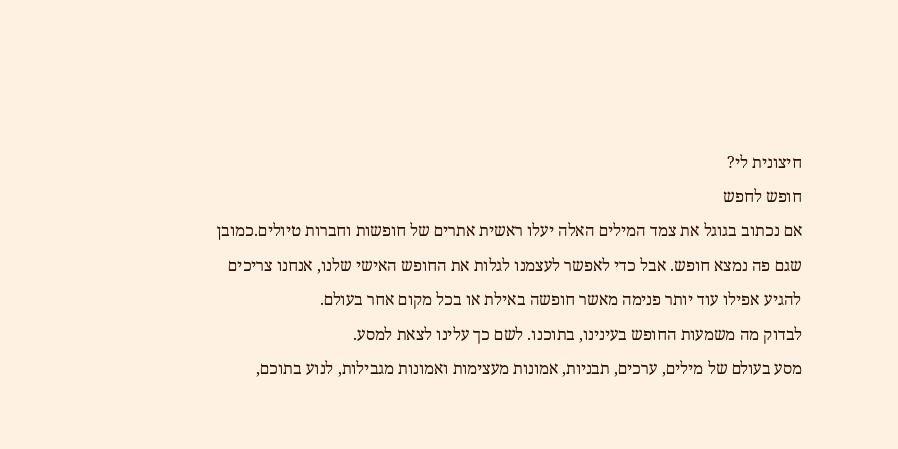חיצונית לי?
חופש לחפש
אם נכתוב בגוגל את צמד המילים האלה יעלו ראשית אתרים של חופשות וחברות טיולים.כמובן שגם פה נמצא חופש. אבל כדי לאפשר לעצמנו לגלות את החופש האישי שלנו, אנחנו צריכים להגיע אפילו עוד יותר פנימה מאשר חופשה באילת או בכל מקום אחר בעולם.
לבדוק מה משמעות החופש בעינינו, בתוכנו. לשם כך עלינו לצאת למסע.
מסע בעולם של מילים, ערכים, תבניות, אמונות מעצימות ואמונות מגבילות, לנוע בתוכם,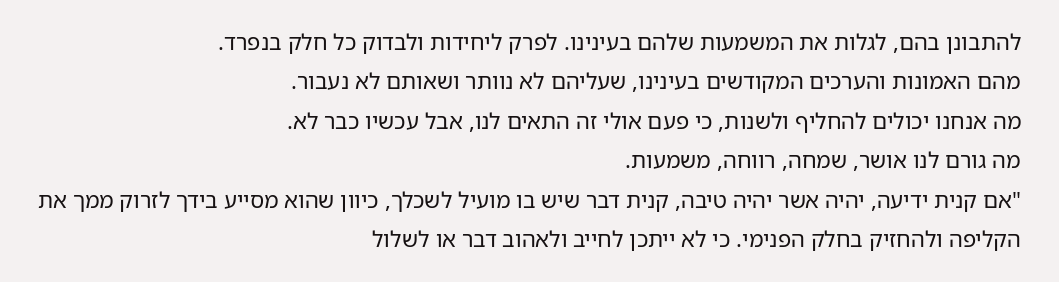להתבונן בהם, לגלות את המשמעות שלהם בעינינו. לפרק ליחידות ולבדוק כל חלק בנפרד.
מהם האמונות והערכים המקודשים בעינינו, שעליהם לא נוותר ושאותם לא נעבור.
מה אנחנו יכולים להחליף ולשנות, כי פעם אולי זה התאים לנו, אבל עכשיו כבר לא.
מה גורם לנו אושר, שמחה, רווחה, משמעות.
"אם קנית ידיעה, יהיה אשר יהיה טיבה, קנית דבר שיש בו מועיל לשכלך, כיוון שהוא מסייע בידך לזרוק ממך את הקליפה ולהחזיק בחלק הפנימי. כי לא ייתכן לחייב ולאהוב דבר או לשלול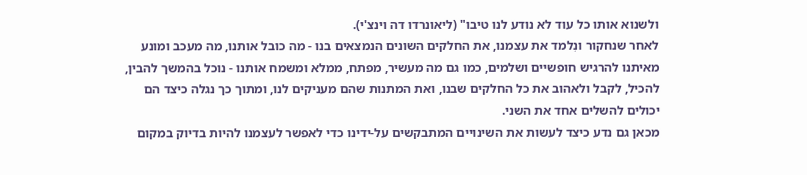ולשנוא אותו כל עוד לא נודע לנו טיבו" (ליאונרדו דה וינצ'י).
לאחר שנחקור ונִלמד את עצמנו, את החלקים השונים הנמצאים בנו - מה כובל אותנו, מה מעכב ומונע מאיתנו להרגיש חופשיים ושלמים, כמו גם מה מעשיר, מפתח, ממלא ומשמח אותנו - נוכל בהמשך להבין, להכיל, לקבל ולאהוב את כל החלקים שבנו, ואת המתנות שהם מעניקים לנו, ומתוך כך נגלה כיצד הם יכולים להשלים אחד את השני.
מכאן גם נדע כיצד לעשות את השינויים המתבקשים על-ידינו כדי לאפשר לעצמנו להיות בדיוק במקום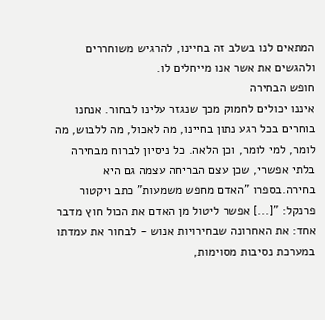המתאים לנו בשלב זה בחיינו, להרגיש משוחררים ולהגשים את אשר אנו מייחלים לו.
חופש הבחירה
איננו יכולים לחמוק מכך שנגזר עלינו לבחור. אנחנו בוחרים בכל רגע נתון בחיינו, מה לאכול, מה ללבוש, מה לומר, למי לומר, וכן הלאה. כל ניסיון לברוח מבחירה בלתי אפשרי, שכן עצם הבריחה עצמה גם היא בחירה.בספרו "האדם מחפש משמעות" כתב ויקטור פרנקל: "[...] אפשר ליטול מן האדם את הכול חוץ מדבר אחד: את האחרונה שבחירויות אנוש - לבחור את עמדתו במערכת נסיבות מסוימות,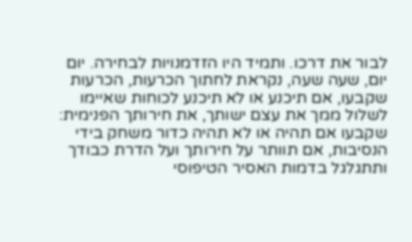לבור את דרכו. ותמיד היו הזדמנויות לבחירה. יום יום, שעה שעה, נקראת לחתוך הכרעות, הכרעות שקבעו, אם תיכנע או לא תיכנע לכוחות שאיימו לשלול ממך את עצם ישותך, את חירותך הפנימית: שקבעו אם תהיה או לא תהיה כדור משחק בידי הנסיבות, אם תוותר על חירותך ועל הדרת כבודך ותתגלגל בדמות האסיר הטיפוסי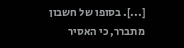[...]. בסופו של חשבון מתברר, כי האסיר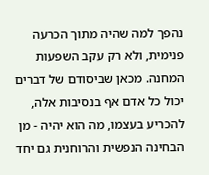נהפך למה שהיה מתוך הכרעה פנימית, ולא רק עקב השפעות המחנה. מכאן שביסודם של דברים יכול כל אדם אף בנסיבות אלה, להכריע בעצמו, מה הוא יהיה - מן הבחינה הנפשית והרוחנית גם יחד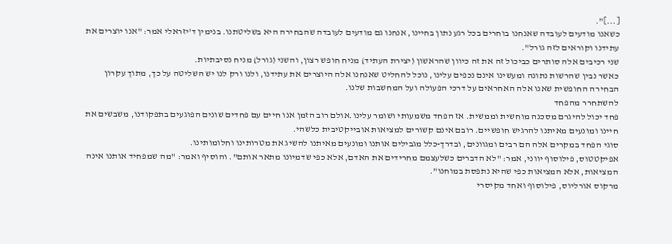[...]".
כשאנו מודעים לעובדה שאנחנו בוחרים בכל רגע נתון בחיינו, אנחנו גם מודעים לעובדה שהבחירה היא בשליטתנו. בנימין ד'יזראלי אמר: "אנו יוצרים את עתידנו וקוראים לזה גורל".
שני רכיבים אלה סותרים כביכול זה את זה כיוון שהראשון (יצירת העתיד) מניח חופש רצון, והשני (גורל) מניח נסיבתיות.
כאשר נבין שהרשות נתונה ומעשינו אינם נכפים עלינו, נוכל להחליט שאנחנו אלה היוצרים את עתידנו, ולנו ורק לנו יש השליטה על כך, מתוך עקרון הבחירה החופשית שאנו אלה האחראים על דרכי הפעולה ועל המחשבות שלנו.
להשתחרר מהפחד
פחד יכול להיגרם מסכנה מוחשית וממשית. אז הפחד משמעותי ושומר עלינו.אולם רוב הזמן אנו חיים עם פחדים שונים הפוגעים בתפקודנו, משבשים את חיינו ומונעים מאיתנו להרגיש חופשיים. רובם אינם קשורים למציאות אובייקטיבית כלשהי.
סוגי הפחד במקרים אלה הם רבים ומגוונים, ובדרך-כלל מגבילים אותנו ומונעים מאיתנו להשיג את מטרותינו וחלומותינו.
אפיקטטוס, פילוסוף יווני, אמר: "לא הדברים כשלעצמם מחרידים את האדם, אלא כפי שדמיונו מתאר אותם". והוסיף ואמר: "מה שמפחיד אותנו אינה המציאות, אלא המציאות כפי שהיא נתפסת במוחנו".
מרקוס אורליוס, פילוסוף ואחד מקיסרי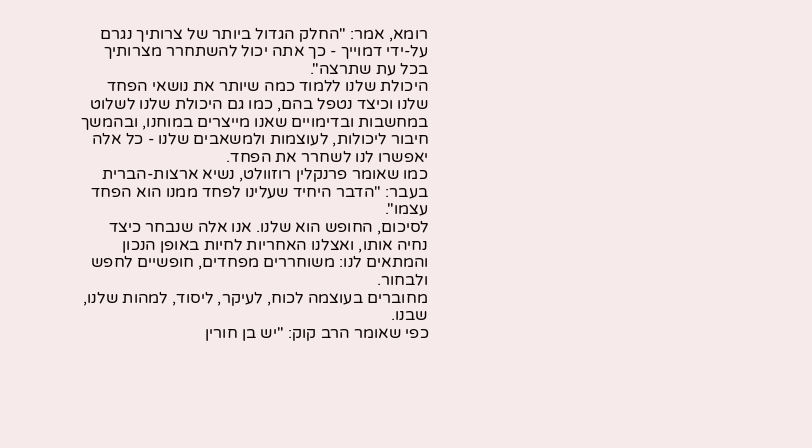רומא, אמר: "החלק הגדול ביותר של צרותיך נגרם על-ידי דמוייך - כך אתה יכול להשתחרר מצרותיך בכל עת שתרצה".
היכולת שלנו ללמוד כמה שיותר את נושאי הפחד שלנו וכיצד נטפל בהם, כמו גם היכולת שלנו לשלוט במחשבות ובדימויים שאנו מייצרים במוחנו, ובהמשך חיבור ליכולות, לעוצמות ולמשאבים שלנו - כל אלה יאפשרו לנו לשחרר את הפחד.
כמו שאומר פרנקלין רוזוולט, נשיא ארצות-הברית בעבר: "הדבר היחיד שעלינו לפחד ממנו הוא הפחד עצמו".
לסיכום, החופש הוא שלנו. אנו אלה שנבחר כיצד נחיה אותו, ואצלנו האחריות לחיות באופן הנכון והמתאים לנו: משוחררים מפחדים, חופשיים לחפש ולבחור.
מחוברים בעוצמה לכוח, לעיקר, ליסוד, למהות שלנו, שבנו.
כפי שאומר הרב קוק: "יש בן חורין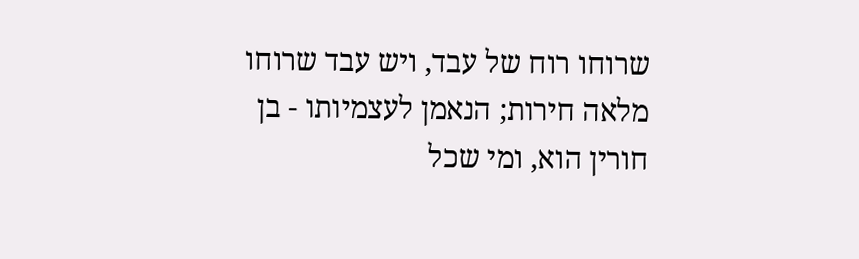שרוחו רוח של עבד, ויש עבד שרוחו מלאה חירות; הנאמן לעצמיותו - בן חורין הוא, ומי שכל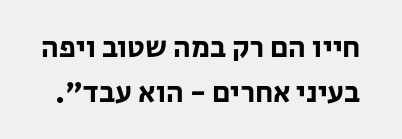חייו הם רק במה שטוב ויפה בעיני אחרים - הוא עבד".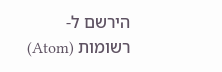הירשם ל-
רשומות (Atom)